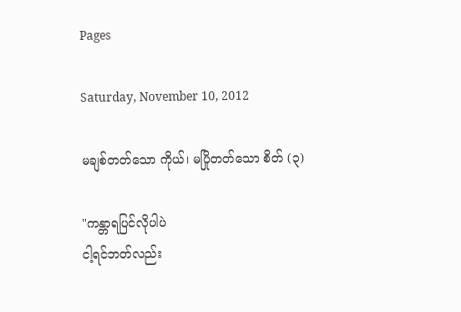Pages

Saturday, November 10, 2012

မချစ်တတ်သော ကိုယ်၊ မပြိုတတ်သော စိတ် (၃)

"ကန္တာရပြင်လိုပါပဲ
ငါ့ရင်ဘတ်လည်း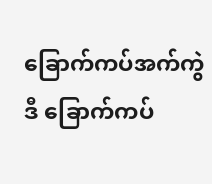ခြောက်ကပ်အက်ကွဲ
ဒီ ခြောက်ကပ်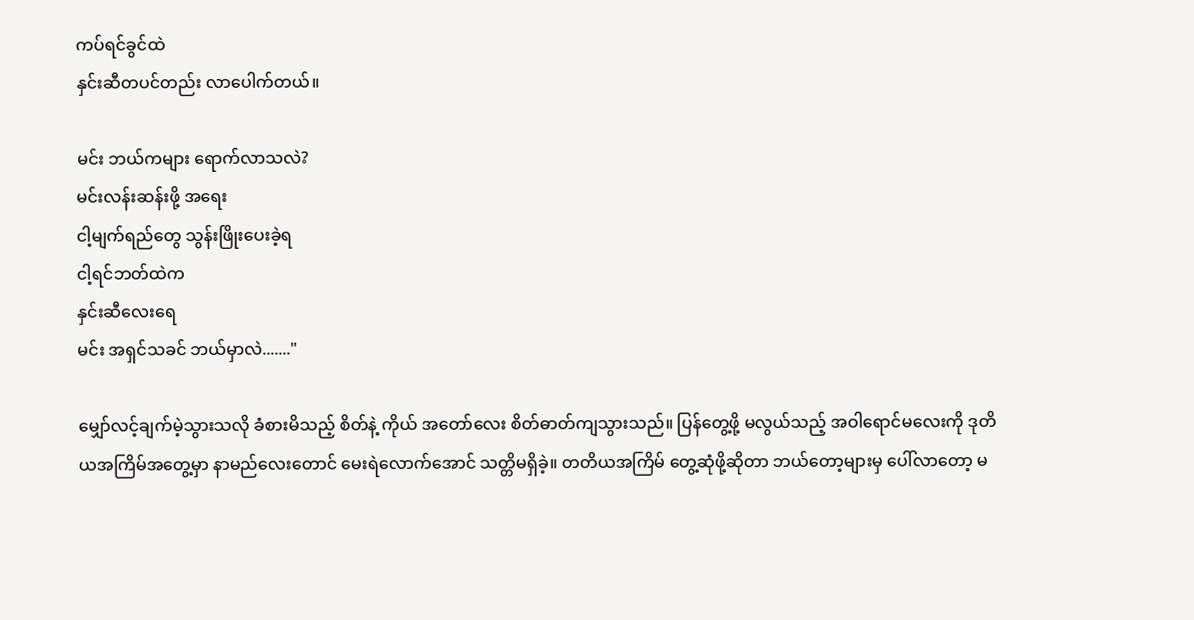ကပ်ရင်ခွင်ထဲ
နှင်းဆီတပင်တည်း လာပေါက်တယ်။

မင်း ဘယ်ကများ ရောက်လာသလဲ?
မင်းလန်းဆန်းဖို့ အရေး
ငါ့မျက်ရည်တွေ သွန်းဖြိုးပေးခဲ့ရ
ငါ့ရင်ဘတ်ထဲက
နှင်းဆီလေးရေ
မင်း အရှင်သခင် ဘယ်မှာလဲ......."

မျှော်လင့်ချက်မဲ့သွားသလို ခံစားမိသည့် စိတ်နဲ့ ကိုယ် အတော်လေး စိတ်ဓာတ်ကျသွားသည်။ ပြန်တွေ့ဖို့ မလွယ်သည့် အဝါရောင်မလေးကို ဒုတိယအကြိမ်အတွေ့မှာ နာမည်လေးတောင် မေးရဲလောက်အောင် သတ္တိမရှိခဲ့။ တတိယအကြိမ် တွေ့ဆုံဖို့ဆိုတာ ဘယ်တော့များမှ ပေါ်လာတော့ မ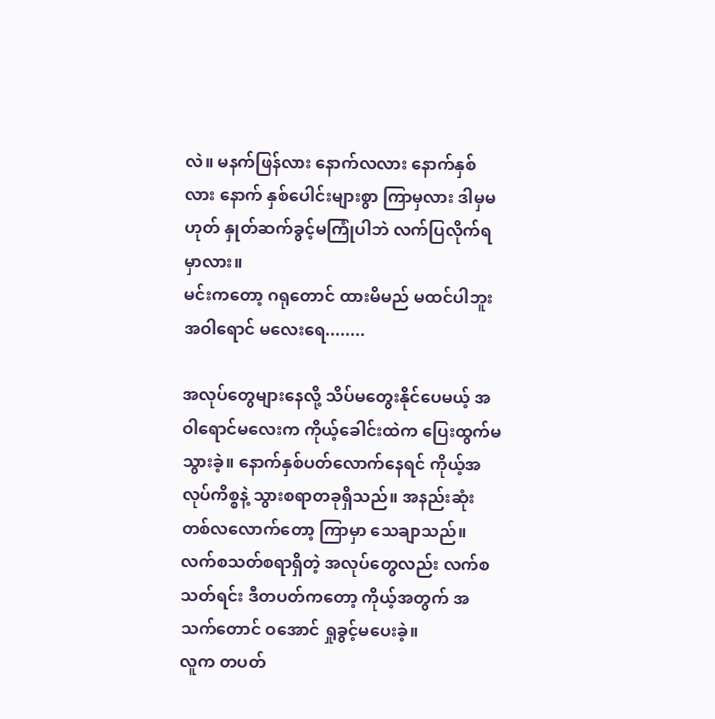လဲ။ မနက်ဖြန်လား နောက်လလား နောက်နှစ်လား နောက် နှစ်ပေါင်းများစွာ ကြာမှလား ဒါမှမဟုတ် နှုတ်ဆက်ခွင့်မကြုံပါဘဲ လက်ပြလိုက်ရမှာလား။
မင်းကတော့ ဂရုတောင် ထားမိမည် မထင်ပါဘူး အဝါရောင် မလေးရေ........

အလုပ်တွေများနေလို့ သိပ်မတွေးနိုင်ပေမယ့် အဝါရောင်မလေးက ကိုယ့်ခေါင်းထဲက ပြေးထွက်မသွားခဲ့။ နောက်နှစ်ပတ်လောက်နေရင် ကိုယ့်အလုပ်ကိစ္စနဲ့ သွားစရာတခုရှိသည်။ အနည်းဆုံး တစ်လလောက်တော့ ကြာမှာ သေချာသည်။ လက်စသတ်စရာရှိတဲ့ အလုပ်တွေလည်း လက်စသတ်ရင်း ဒီတပတ်ကတော့ ကိုယ့်အတွက် အသက်တောင် ဝအောင် ရှုခွင့်မပေးခဲ့။
လူက တပတ်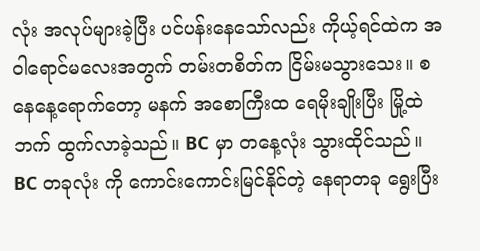လုံး အလုပ်များခဲ့ပြီး ပင်ပန်းနေသော်လည်း ကိုယ့်ရင်ထဲက အဝါရောင်မလေးအတွက် တမ်းတစိတ်က ငြိမ်းမသွားသေး။ စနေနေ့ရောက်တော့ မနက် အစောကြီးထ ရေမိုးချိုးပြီး မြို့ထဲဘက် ထွက်လာခဲ့သည်။ BC မှာ တနေ့လုံး သွားထိုင်သည်။ BC တခုလုံး ကို ကောင်းကောင်းမြင်နိုင်တဲ့ နေရာတခု ရွေးပြီး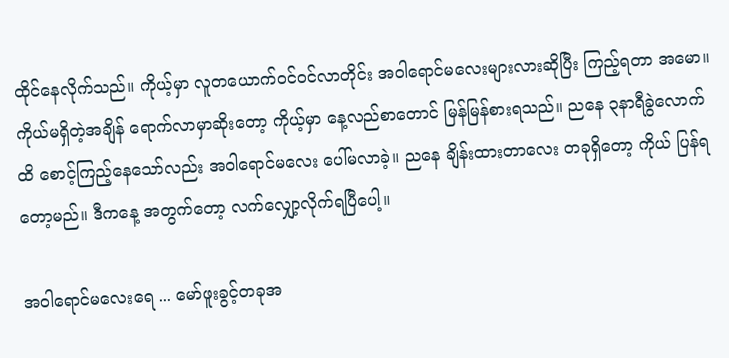ထိုင်နေလိုက်သည်။ ကိုယ့်မှာ လူတယောက်ဝင်ဝင်လာတိုင်း အဝါရောင်မလေးများလားဆိုပြီး ကြည့်ရတာ အမော။ ကိုယ်မရှိတဲ့အချိန် ရောက်လာမှာဆိုးတော့ ကိုယ့်မှာ နေ့လည်စာတောင် မြန်မြန်စားရသည်။ ညနေ ၃နာရီခွဲလောက်ထိ စောင့်ကြည့်နေသော်လည်း အဝါရောင်မလေး ပေါ်မလာခဲ့။ ညနေ ချိန်းထားတာလေး တခုရှိတော့ ကိုယ် ပြန်ရတော့မည်။ ဒီကနေ့ အတွက်တော့ လက်လျှော့လိုက်ရပြီပေါ့။

အဝါရောင်မလေးရေ ... မော်ဖူးခွင့်တခုအ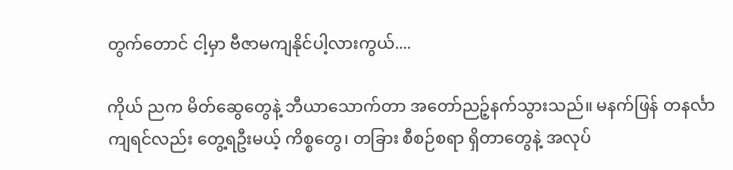တွက်တောင် ငါ့မှာ ဗီဇာမကျနိုင်ပါ့လားကွယ်....

ကိုယ် ညက မိတ်ဆွေတွေနဲ့ ဘီယာသောက်တာ အတော်ညဉ့်နက်သွားသည်။ မနက်ဖြန် တနင်္လာကျရင်လည်း တွေ့ရဦးမယ့် ကိစ္စတွေ၊ တခြား စီစဉ်စရာ ရှိတာတွေနဲ့ အလုပ်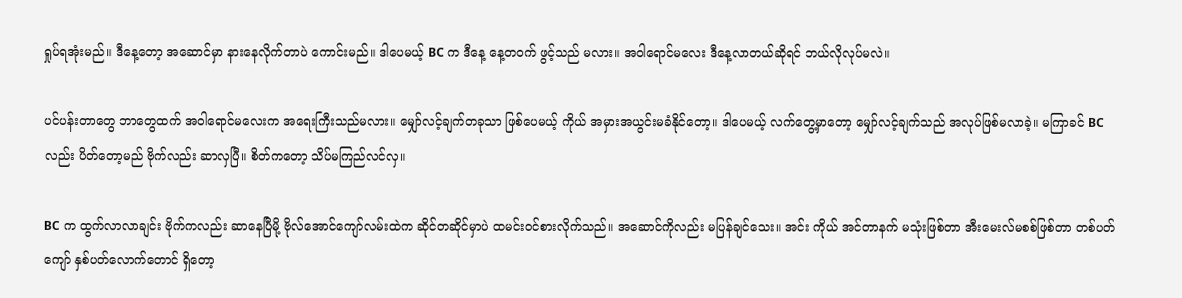ရှုပ်ရအုံးမည်။ ဒီနေ့တော့ အဆောင်မှာ နားနေလိုက်တာပဲ ကောင်းမည်။ ဒါပေမယ့် BC က ဒီနေ့ နေ့တဝက် ဖွင့်သည် မလား။ အဝါရောင်မလေး ဒီနေ့လာတယ်ဆိုရင် ဘယ်လိုလုပ်မလဲ။

ပင်ပန်းတာတွေ ဘာတွေထက် အဝါရောင်မလေးက အရေးကြီးသည်မလား။ မျှော်လင့်ချက်တခုသာ ဖြစ်ပေမယ့် ကိုယ် အမှားအယွင်းမခံနိုင်တော့။ ဒါပေမယ့် လက်တွေ့မှာတော့ မျှော်လင့်ချက်သည် အလုပ်ဖြစ်မလာခဲ့။ မကြာခင် BC လည်း ပိတ်တော့မည် ဗိုက်လည်း ဆာလှပြီ။ စိတ်ကတော့ သိပ်မကြည်လင်လှ။

BC က ထွက်လာလာချင်း ဗိုက်ကလည်း ဆာနေပြီမို့ ဗိုလ်အောင်ကျော်လမ်းထဲက ဆိုင်တဆိုင်မှာပဲ ထမင်းဝင်စားလိုက်သည်။ အဆောင်ကိုလည်း မပြန်ချင်သေး။ အင်း ကိုယ် အင်တာနက် မသုံးဖြစ်တာ အီးမေးလ်မစစ်ဖြစ်တာ တစ်ပတ်ကျော် နှစ်ပတ်လောက်တောင် ရှိတော့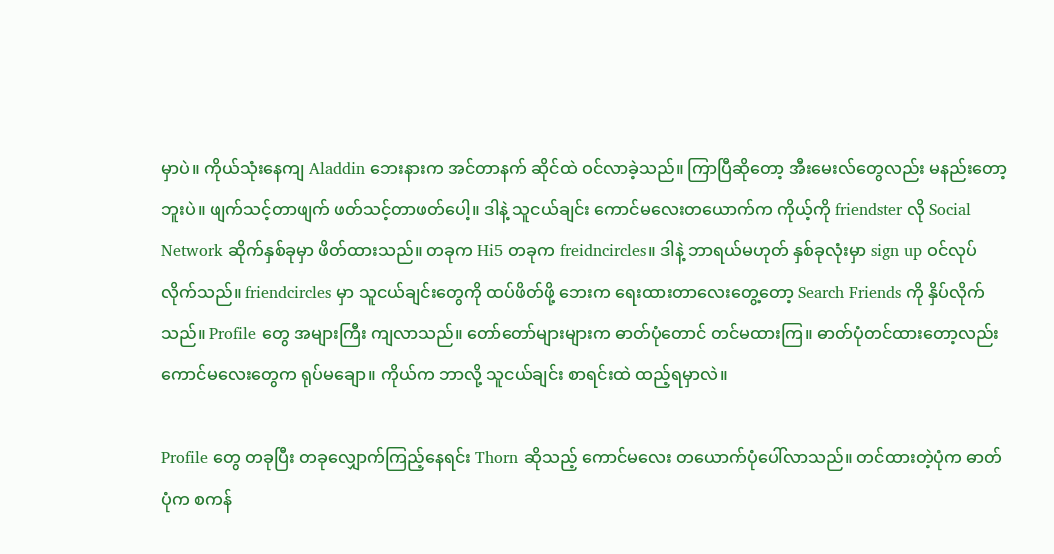မှာပဲ။ ကိုယ်သုံးနေကျ Aladdin ဘေးနားက အင်တာနက် ဆိုင်ထဲ ဝင်လာခဲ့သည်။ ကြာပြီဆိုတော့ အီးမေးလ်တွေလည်း မနည်းတော့ဘူးပဲ။ ဖျက်သင့်တာဖျက် ဖတ်သင့်တာဖတ်ပေါ့။ ဒါနဲ့ သူငယ်ချင်း ကောင်မလေးတယောက်က ကိုယ့်ကို friendster လို Social Network ဆိုက်နှစ်ခုမှာ ဖိတ်ထားသည်။ တခုက Hi5 တခုက freidncircles။ ဒါနဲ့ ဘာရယ်မဟုတ် နှစ်ခုလုံးမှာ sign up ဝင်လုပ်လိုက်သည်။ friendcircles မှာ သူငယ်ချင်းတွေကို ထပ်ဖိတ်ဖို့ ဘေးက ရေးထားတာလေးတွေ့တော့ Search Friends ကို နှိပ်လိုက်သည်။ Profile တွေ အများကြီး ကျလာသည်။ တော်တော်များများက ဓာတ်ပုံတောင် တင်မထားကြ။ ဓာတ်ပုံတင်ထားတော့လည်း ကောင်မလေးတွေက ရုပ်မချော။ ကိုယ်က ဘာလို့ သူငယ်ချင်း စာရင်းထဲ ထည့်ရမှာလဲ။

Profile တွေ တခုပြီး တခုလျှောက်ကြည့်နေရင်း Thorn ဆိုသည့် ကောင်မလေး တယောက်ပုံပေါ်လာသည်။ တင်ထားတဲ့ပုံက ဓာတ်ပုံက စကန်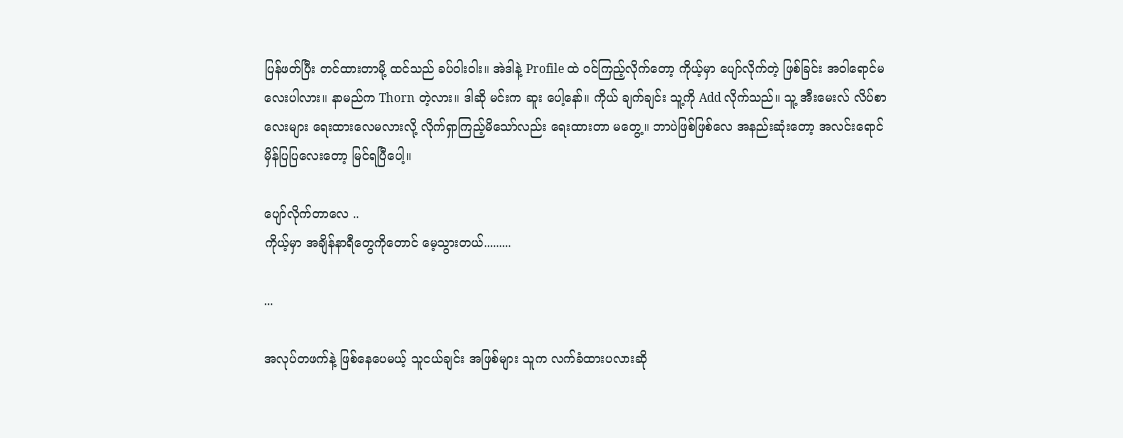ပြန်ဖတ်ပြီး တင်ထားတာမို့ ထင်သည် ခပ်ဝါးဝါး။ အဲဒါနဲ့ Profile ထဲ ဝင်ကြည့်လိုက်တော့ ကိုယ့်မှာ ပျော်လိုက်တဲ့ ဖြစ်ခြင်း အဝါရောင်မလေးပါလား။ နာမည်က Thorn တဲ့လား။ ဒါဆို မင်းက ဆူး ပေါ့နော်။ ကိုယ် ချက်ချင်း သူ့ကို Add လိုက်သည်။ သူ့ အီးမေးလ် လိပ်စာလေးများ ရေးထားလေမလားလို့ လိုက်ရှာကြည့်မိသော်လည်း ရေးထားတာ မတွေ့။ ဘာပဲဖြစ်ဖြစ်လေ အနည်းဆုံးတော့ အလင်းရောင် မှိန်ပြပြလေးတော့ မြင်ရပြီပေါ့။

ပျော်လိုက်တာလေ ..
ကိုယ့်မှာ အချိန်နာရီတွေကိုတောင် မေ့သွားတယ်.........

...

အလုပ်တဖက်နဲ့ ဖြစ်နေပေမယ့် သူငယ်ချင်း အဖြစ်များ သူက လက်ခံထားပလားဆို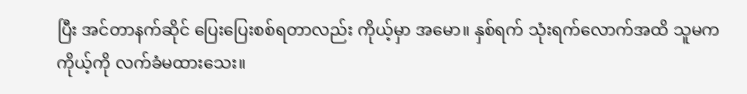ပြီး အင်တာနက်ဆိုင် ပြေးပြေးစစ်ရတာလည်း ကိုယ့်မှာ အမော။ နှစ်ရက် သုံးရက်လောက်အထိ သူမက ကိုယ့်ကို လက်ခံမထားသေး။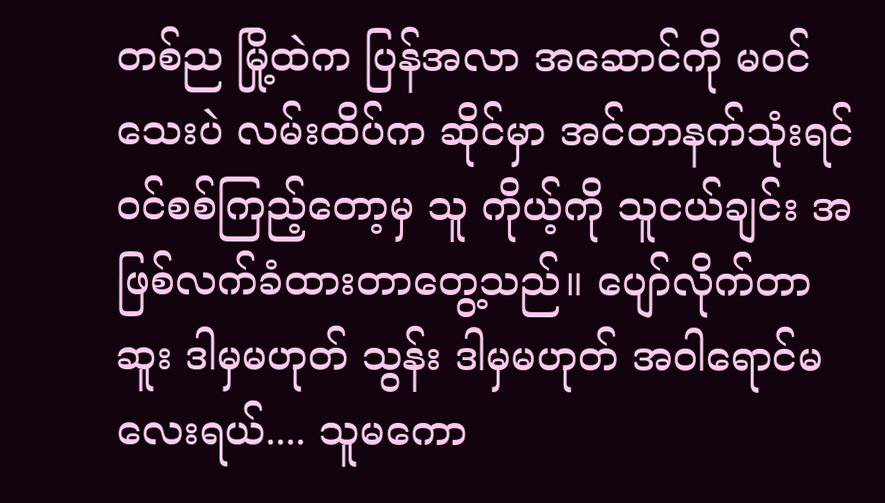တစ်ည မြို့ထဲက ပြန်အလာ အဆောင်ကို မဝင်သေးပဲ လမ်းထိပ်က ဆိုင်မှာ အင်တာနက်သုံးရင် ဝင်စစ်ကြည့်တော့မှ သူ ကိုယ့်ကို သူငယ်ချင်း အဖြစ်လက်ခံထားတာတွေ့သည်။ ပျော်လိုက်တာ ဆူး ဒါမှမဟုတ် သွန်း ဒါမှမဟုတ် အဝါရောင်မလေးရယ်.... သူမကော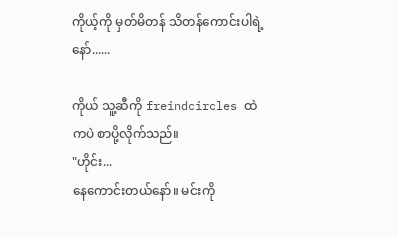ကိုယ့်ကို မှတ်မိတန် သိတန်ကောင်းပါရဲ့နော်......

ကိုယ် သူ့ဆီကို freindcircles ထဲကပဲ စာပို့လိုက်သည်။
"ဟိုင်း...
နေကောင်းတယ်နော်။ မင်းကို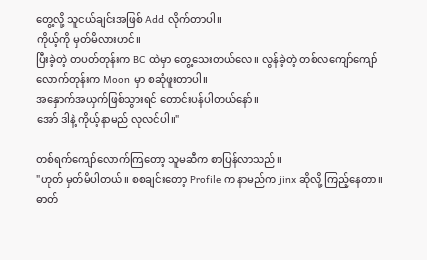တွေ့လို့ သူငယ်ချင်းအဖြစ် Add လိုက်တာပါ။
ကိုယ့်ကို မှတ်မိလားဟင်။
ပြီးခဲ့တဲ့ တပတ်တုန်းက BC ထဲမှာ တွေ့သေးတယ်လေ။ လွန်ခဲ့တဲ့ တစ်လကျော်ကျော်လောက်တုန်းက Moon မှာ စဆုံဖူးတာပါ။
အနှောက်အယှက်ဖြစ်သွားရင် တောင်းပန်ပါတယ်နော်။
အော် ဒါနဲ့ ကိုယ့်နာမည် လုလင်ပါ။"

တစ်ရက်ကျော်လောက်ကြတော့ သူမဆီက စာပြန်လာသည်။
"ဟုတ် မှတ်မိပါတယ်။ စစချင်းတော့ Profile က နာမည်က jinx ဆိုလို့ ကြည့်နေတာ။
ဓာတ်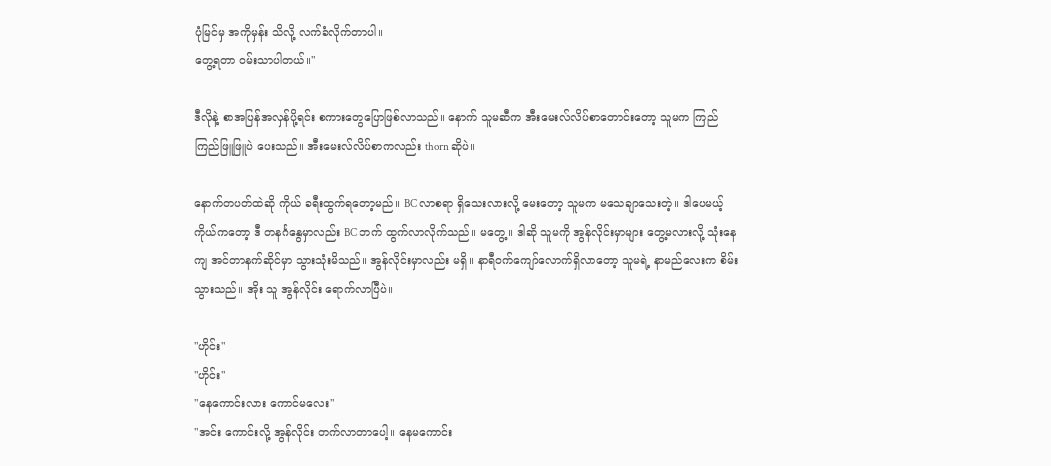ပုံမြင်မှ အကိုမှန်း သိလို့ လက်ခံလိုက်တာပါ။
တွေ့ရတာ ဝမ်းသာပါတယ်။"

ဒီလိုနဲ့ စာအပြန်အလှန်ပို့ရင်း စကားတွေပြောဖြစ်လာသည်။ နောက် သူမဆီက အီးမေးလ်လိပ်စာတောင်းတော့ သူမက ကြည်ကြည်ဖြူဖြူပဲ ပေးသည်။ အီးမေးလ်လိပ်စာကလည်း thorn ဆိုပဲ။

နောက်တပတ်ထဲဆို ကိုယ် ခရီးထွက်ရတော့မည်။ BC လာစရာ ရှိသေးလားလို့ မေးတော့ သူမက မသေချာသေးတဲ့။ ဒါပေမယ့် ကိုယ်ကတော့ ဒီ တနင်္ဂနွေမှာလည်း BC ဘက် ထွက်လာလိုက်သည်။ မတွေ့။ ဒါဆို သူမကို အွန်လိုင်းမှာများ တွေ့မလားလို့ သုံးနေကျ အင်တာနက်ဆိုင်မှာ သွားသုံးမိသည်။ အွန်လိုင်းမှာလည်း မရှိ။ နာရီဝက်ကျော်လောက်ရှိလာတော့ သူမရဲ့ နာမည်လေးက စိမ်းသွားသည်။ အိုး သူ အွန်လိုင်း ရောက်လာပြီပဲ။

"ဟိုင်း"
"ဟိုင်း"
"နေကောင်းလား ကောင်မလေး"
"အင်း ကောင်းလို့ အွန်လိုင်း တက်လာတာပေါ့။ နေမကောင်း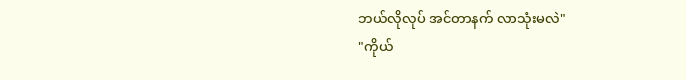ဘယ်လိုလုပ် အင်တာနက် လာသုံးမလဲ"
"ကိုယ်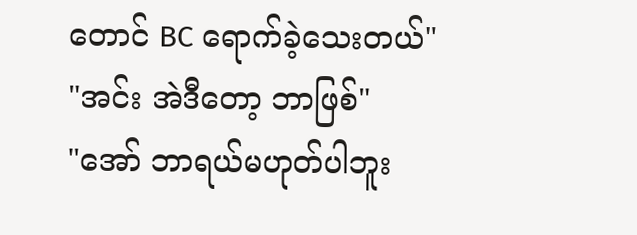တောင် BC ရောက်ခဲ့သေးတယ်"
"အင်း အဲဒီတော့ ဘာဖြစ်"
"အော် ဘာရယ်မဟုတ်ပါဘူး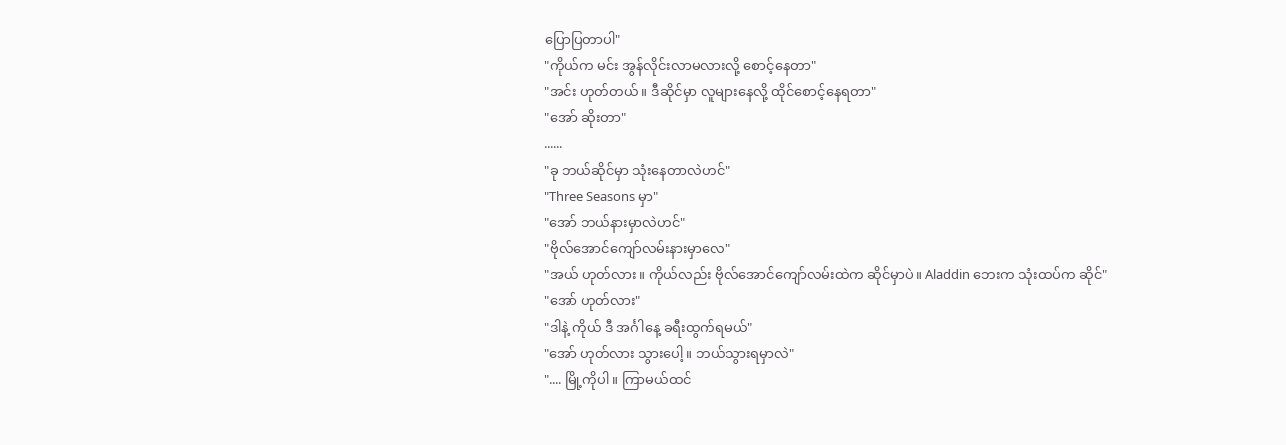ပြောပြတာပါ"
"ကိုယ်က မင်း အွန်လိုင်းလာမလားလို့ စောင့်နေတာ"
"အင်း ဟုတ်တယ်။ ဒီဆိုင်မှာ လူများနေလို့ ထိုင်စောင့်နေရတာ"
"အော် ဆိုးတာ"
......
"ခု ဘယ်ဆိုင်မှာ သုံးနေတာလဲဟင်"
"Three Seasons မှာ"
"အော် ဘယ်နားမှာလဲဟင်"
"ဗိုလ်အောင်ကျော်လမ်းနားမှာလေ"
"အယ် ဟုတ်လား။ ကိုယ်လည်း ဗိုလ်အောင်ကျော်လမ်းထဲက ဆိုင်မှာပဲ။ Aladdin ဘေးက သုံးထပ်က ဆိုင်"
"အော် ဟုတ်လား"
"ဒါနဲ့ ကိုယ် ဒီ အင်္ဂါနေ့ ခရီးထွက်ရမယ်"
"အော် ဟုတ်လား သွားပေါ့။ ဘယ်သွားရမှာလဲ"
".... မြို့ကိုပါ။ ကြာမယ်ထင်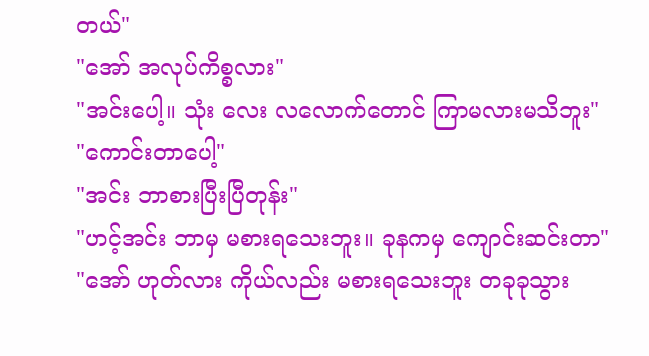တယ်"
"အော် အလုပ်ကိစ္စလား"
"အင်းပေါ့။ သုံး လေး လလောက်တောင် ကြာမလားမသိဘူး"
"ကောင်းတာပေါ့"
"အင်း ဘာစားပြီးပြီတုန်း"
"ဟင့်အင်း ဘာမှ မစားရသေးဘူး။ ခုနကမှ ကျောင်းဆင်းတာ"
"အော် ဟုတ်လား ကိုယ်လည်း မစားရသေးဘူး တခုခုသွား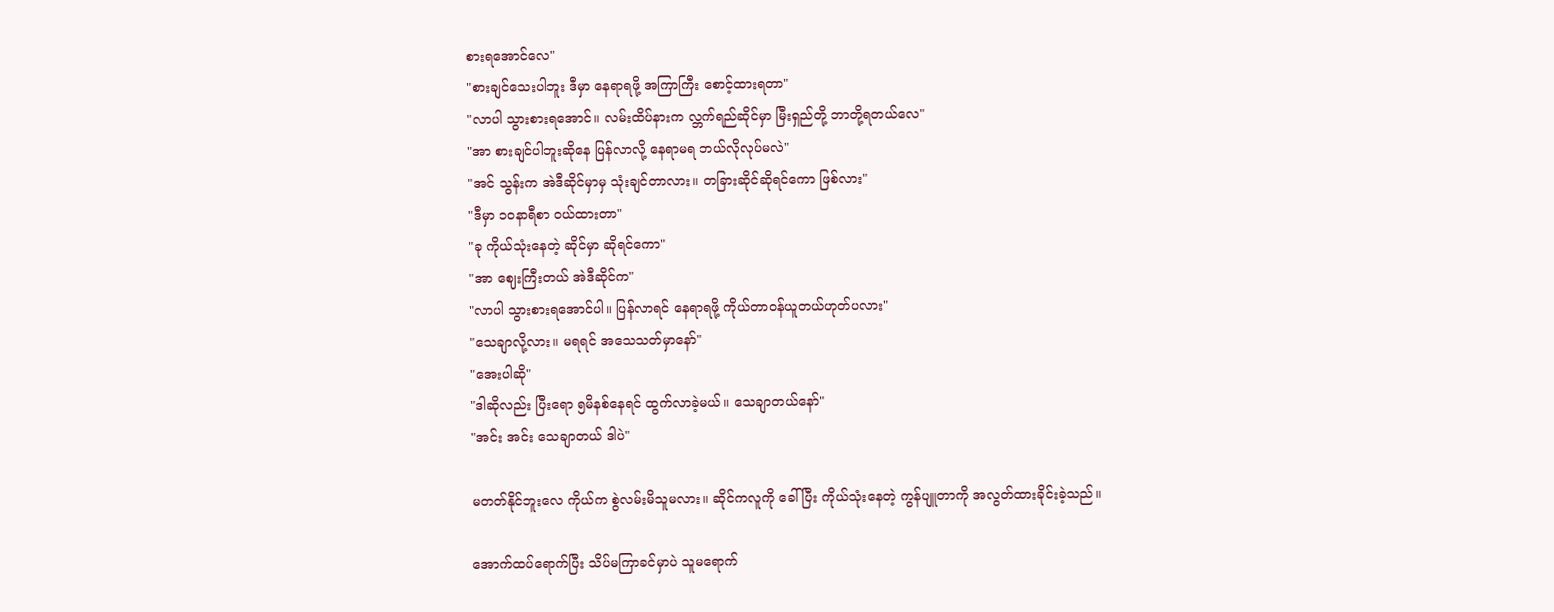စားရအောင်လေ"
"စားချင်သေးပါဘူး ဒီမှာ နေရာရဖို့ အကြာကြီး စောင့်ထားရတာ"
"လာပါ သွားစားရအောင်။ လမ်းထိပ်နားက လ္ဘက်ရည်ဆိုင်မှာ မြီးရှည်တို့ ဘာတို့ရတယ်လေ"
"အာ စားချင်ပါဘူးဆိုနေ ပြန်လာလို့ နေရာမရ ဘယ်လိုလုပ်မလဲ"
"အင် သွန်းက အဲဒီဆိုင်မှာမှ သုံးချင်တာလား။ တခြားဆိုင်ဆိုရင်ကော ဖြစ်လား"
"ဒီမှာ ၁၀နာရီစာ ဝယ်ထားတာ"
"ခု ကိုယ်သုံးနေတဲ့ ဆိုင်မှာ ဆိုရင်ကော"
"အာ ဈေးကြီးတယ် အဲဒီဆိုင်က"
"လာပါ သွားစားရအောင်ပါ။ ပြန်လာရင် နေရာရဖို့ ကိုယ်တာဝန်ယူတယ်ဟုတ်ပလား"
"သေချာလို့လား။ မရရင် အသေသတ်မှာနော်"
"အေးပါဆို"
"ဒါဆိုလည်း ပြီးရော ၅မိနစ်နေရင် ထွက်လာခဲ့မယ်။ သေချာတယ်နော်"
"အင်း အင်း သေချာတယ် ဒါပဲ"

မတတ်နိုင်ဘူးလေ ကိုယ်က စွဲလမ်းမိသူမလား။ ဆိုင်ကလူကို ခေါ်ပြီး ကိုယ်သုံးနေတဲ့ ကွန်ပျူတာကို အလွတ်ထားခိုင်းခဲ့သည်။

အောက်ထပ်ရောက်ပြီး သိပ်မကြာခင်မှာပဲ သူမရောက်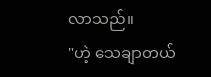လာသည်။
"ဟဲ့ သေချာတယ်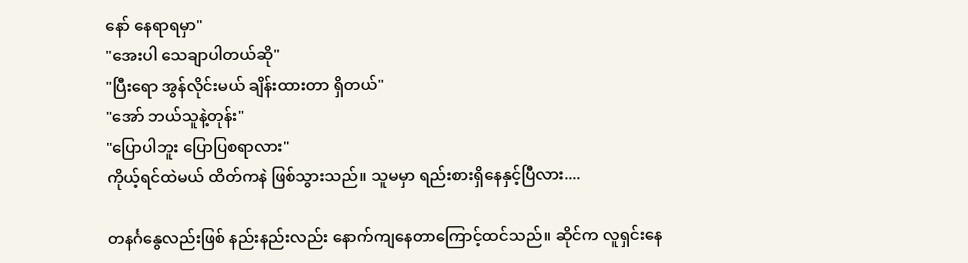နော် နေရာရမှာ"
"အေးပါ သေချာပါတယ်ဆို"
"ပြီးရော အွန်လိုင်းမယ် ချိန်းထားတာ ရှိတယ်"
"အော် ဘယ်သူနဲ့တုန်း"
"ပြောပါဘူး ပြောပြစရာလား"
ကိုယ့်ရင်ထဲမယ် ထိတ်ကနဲ ဖြစ်သွားသည်။ သူမမှာ ရည်းစားရှိနေနှင့်ပြီလား....

တနင်္ဂနွေလည်းဖြစ် နည်းနည်းလည်း နောက်ကျနေတာကြောင့်ထင်သည်။ ဆိုင်က လူရှင်းနေ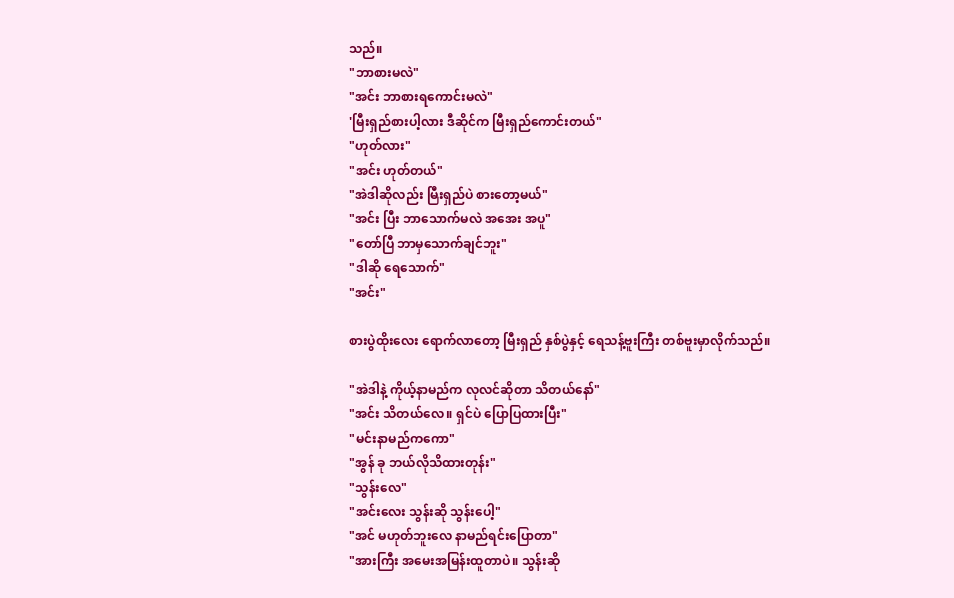သည်။
"ဘာစားမလဲ"
"အင်း ဘာစားရကောင်းမလဲ"
'မြီးရှည်စားပါ့လား ဒီဆိုင်က မြီးရှည်ကောင်းတယ်"
"ဟုတ်လား"
"အင်း ဟုတ်တယ်"
"အဲဒါဆိုလည်း မြီးရှည်ပဲ စားတော့မယ်"
"အင်း ပြီး ဘာသောက်မလဲ အအေး အပူ"
"တော်ပြီ ဘာမှသောက်ချင်ဘူး"
"ဒါဆို ရေသောက်"
"အင်း"

စားပွဲထိုးလေး ရောက်လာတော့ မြီးရှည် နှစ်ပွဲနှင့် ရေသန့်ဗူးကြီး တစ်ဗူးမှာလိုက်သည်။

"အဲဒါနဲ့ ကိုယ့်နာမည်က လုလင်ဆိုတာ သိတယ်နော်"
"အင်း သိတယ်လေ။ ရှင်ပဲ ပြောပြထားပြီး"
"မင်းနာမည်ကကော"
"အွန် ခု ဘယ်လိုသိထားတုန်း"
"သွန်းလေ"
"အင်းလေး သွန်းဆို သွန်းပေါ့"
"အင် မဟုတ်ဘူးလေ နာမည်ရင်းပြောတာ"
"အားကြီး အမေးအမြန်းထူတာပဲ။ သွန်းဆို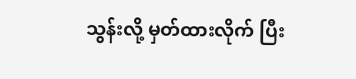သွန်းလို့ မှတ်ထားလိုက် ပြီး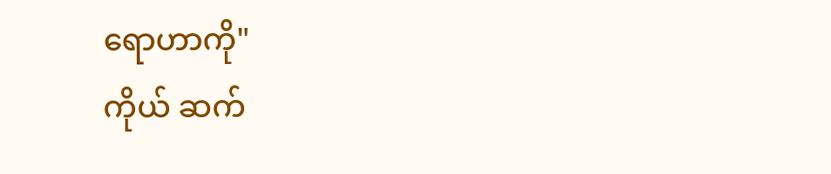ရောဟာကို"
ကိုယ် ဆက်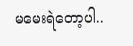မမေးရဲတော့ပါ..